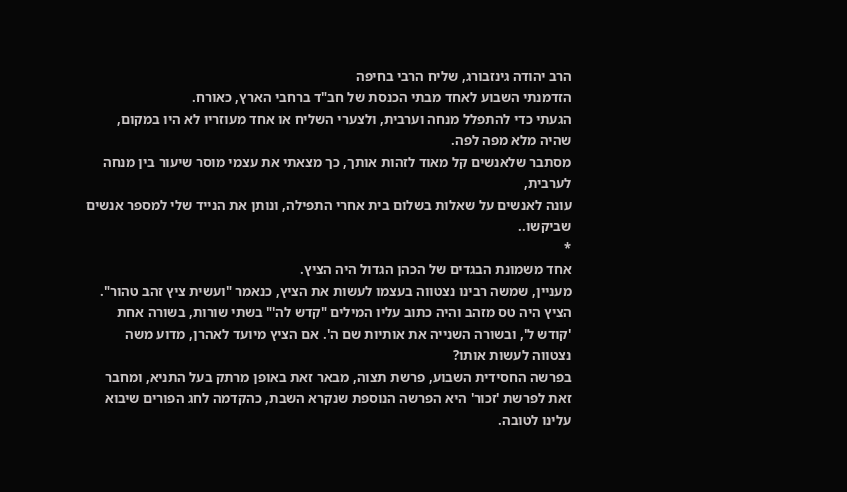הרב יהודה גינזבורג, שליח הרבי בחיפה
הזדמנתי השבוע לאחד מבתי הכנסת של חב"ד ברחבי הארץ, כאורח.
הגעתי כדי להתפלל מנחה וערבית, ולצערי השליח או אחד מעוזריו לא היו במקום, שהיה מלא מפה לפה.
מסתבר שלאנשים קל מאוד לזהות אותך, כך מצאתי את עצמי מוסר שיעור בין מנחה לערבית,
עונה לאנשים על שאלות בשלום בית אחרי התפילה, ונותן את הנייד שלי למספר אנשים שביקשו..
*
אחד משמונת הבגדים של הכהן הגדול היה הציץ.
מעניין, שמשה רבינו נצטווה בעצמו לעשות את הציץ, כנאמר "ועשית ציץ זהב טהור". הציץ היה טס מזהב והיה כתוב עליו המילים "קדש לה'" בשתי שורות, בשורה אחת 'קודש ל', ובשורה השנייה את אותיות שם ה'. אם הציץ מיועד לאהרן, מדוע משה נצטווה לעשות אותו?
בפרשה החסידית השבוע, פרשת תצוה, מבאר זאת באופן מרתק בעל התניא, ומחבר זאת לפרשת 'זכור' היא הפרשה הנוספת שנקרא השבת, כהקדמה לחג הפורים שיבוא עלינו לטובה.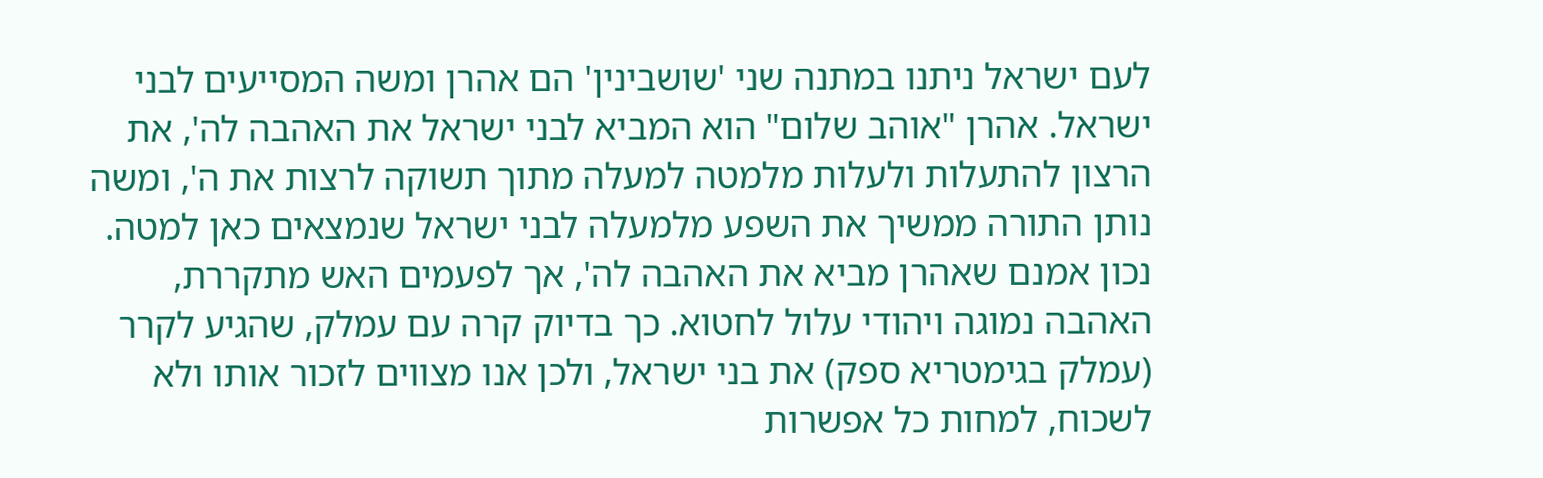לעם ישראל ניתנו במתנה שני 'שושבינין' הם אהרן ומשה המסייעים לבני ישראל. אהרן "אוהב שלום" הוא המביא לבני ישראל את האהבה לה', את הרצון להתעלות ולעלות מלמטה למעלה מתוך תשוקה לרצות את ה', ומשה נותן התורה ממשיך את השפע מלמעלה לבני ישראל שנמצאים כאן למטה.
נכון אמנם שאהרן מביא את האהבה לה', אך לפעמים האש מתקררת, האהבה נמוגה ויהודי עלול לחטוא. כך בדיוק קרה עם עמלק, שהגיע לקרר (עמלק בגימטריא ספק) את בני ישראל, ולכן אנו מצווים לזכור אותו ולא לשכוח, למחות כל אפשרות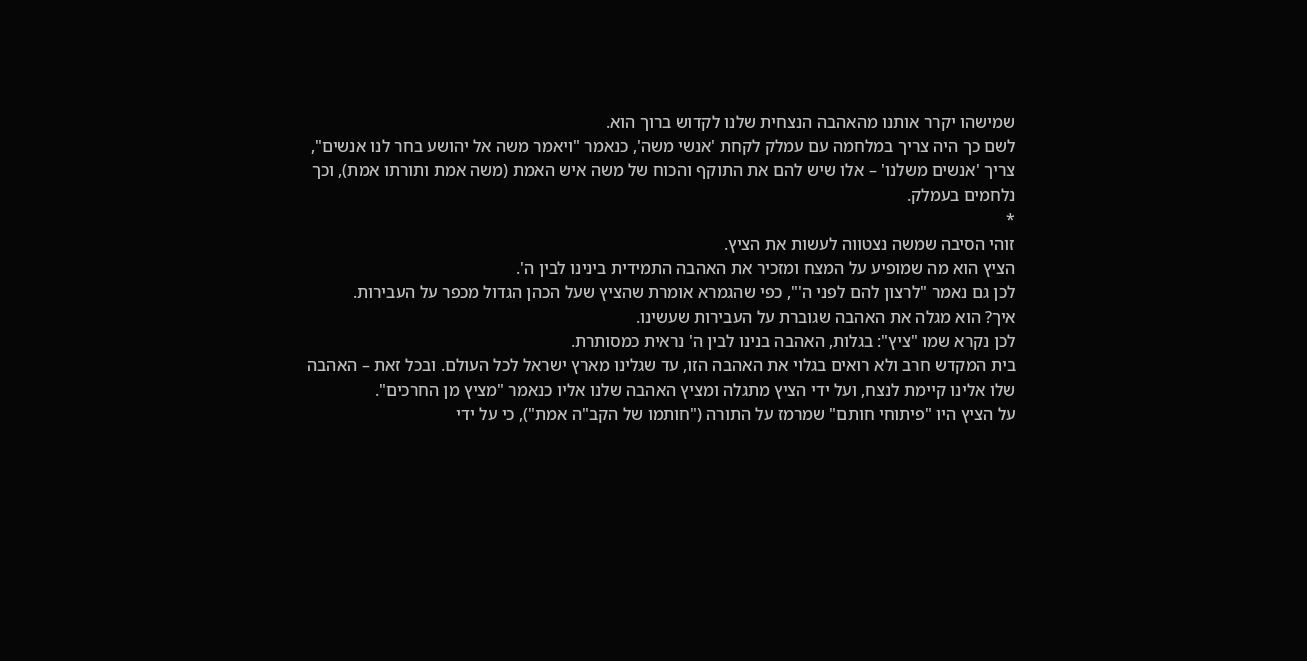שמישהו יקרר אותנו מהאהבה הנצחית שלנו לקדוש ברוך הוא.
לשם כך היה צריך במלחמה עם עמלק לקחת 'אנשי משה', כנאמר "ויאמר משה אל יהושע בחר לנו אנשים", צריך 'אנשים משלנו' – אלו שיש להם את התוקף והכוח של משה איש האמת (משה אמת ותורתו אמת), וכך נלחמים בעמלק.
*
זוהי הסיבה שמשה נצטווה לעשות את הציץ.
הציץ הוא מה שמופיע על המצח ומזכיר את האהבה התמידית בינינו לבין ה'.
לכן גם נאמר "לרצון להם לפני ה'", כפי שהגמרא אומרת שהציץ שעל הכהן הגדול מכפר על העבירות.
איך? הוא מגלה את האהבה שגוברת על העבירות שעשינו.
לכן נקרא שמו "ציץ": בגלות, האהבה בנינו לבין ה' נראית כמסותרת.
בית המקדש חרב ולא רואים בגלוי את האהבה הזו, עד שגלינו מארץ ישראל לכל העולם. ובכל זאת – האהבה שלו אלינו קיימת לנצח, ועל ידי הציץ מתגלה ומציץ האהבה שלנו אליו כנאמר "מציץ מן החרכים".
על הציץ היו "פיתוחי חותם" שמרמז על התורה ("חותמו של הקב"ה אמת"), כי על ידי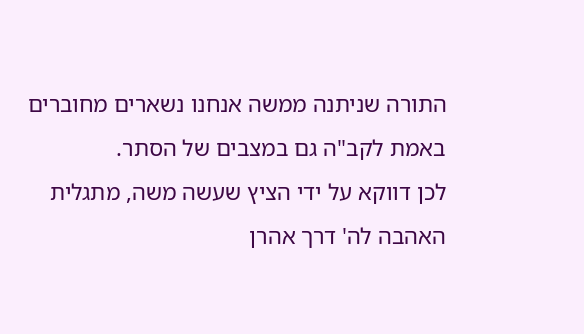התורה שניתנה ממשה אנחנו נשארים מחוברים באמת לקב"ה גם במצבים של הסתר.
לכן דווקא על ידי הציץ שעשה משה, מתגלית האהבה לה' דרך אהרן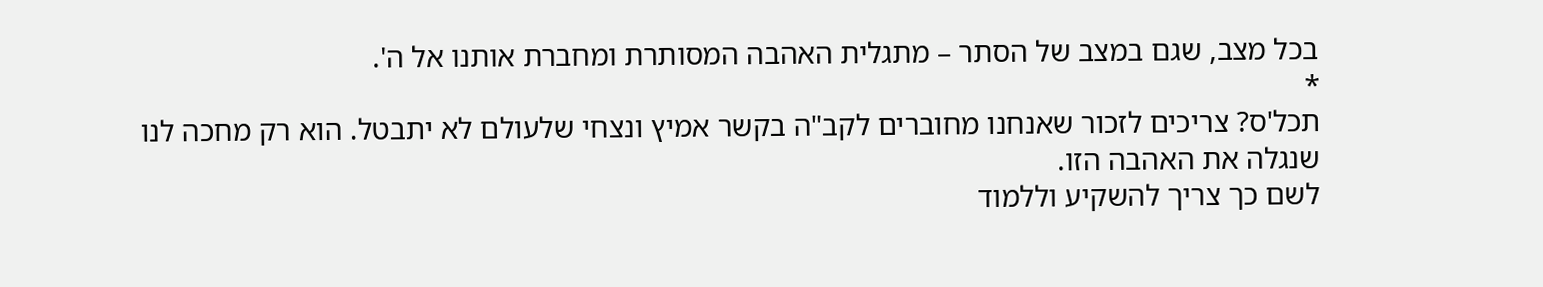בכל מצב, שגם במצב של הסתר – מתגלית האהבה המסותרת ומחברת אותנו אל ה'.
*
תכל'ס? צריכים לזכור שאנחנו מחוברים לקב"ה בקשר אמיץ ונצחי שלעולם לא יתבטל. הוא רק מחכה לנו שנגלה את האהבה הזו.
לשם כך צריך להשקיע וללמוד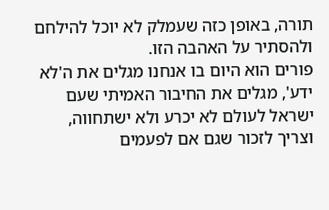תורה, באופן כזה שעמלק לא יוכל להילחם ולהסתיר על האהבה הזו.
פורים הוא היום בו אנחנו מגלים את ה'לא ידע', מגלים את החיבור האמיתי שעם ישראל לעולם לא יכרע ולא ישתחווה, וצריך לזכור שגם אם לפעמים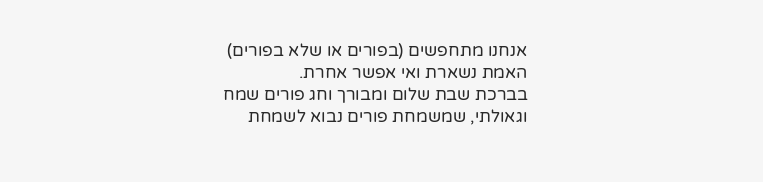אנחנו מתחפשים (בפורים או שלא בפורים) האמת נשארת ואי אפשר אחרת.
בברכת שבת שלום ומבורך וחג פורים שמח וגאולתי, שמשמחת פורים נבוא לשמחת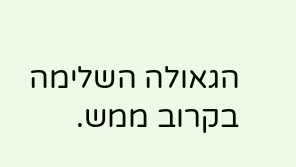הגאולה השלימה בקרוב ממש.